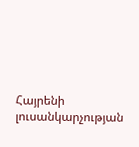Հայրենի լուսանկարչության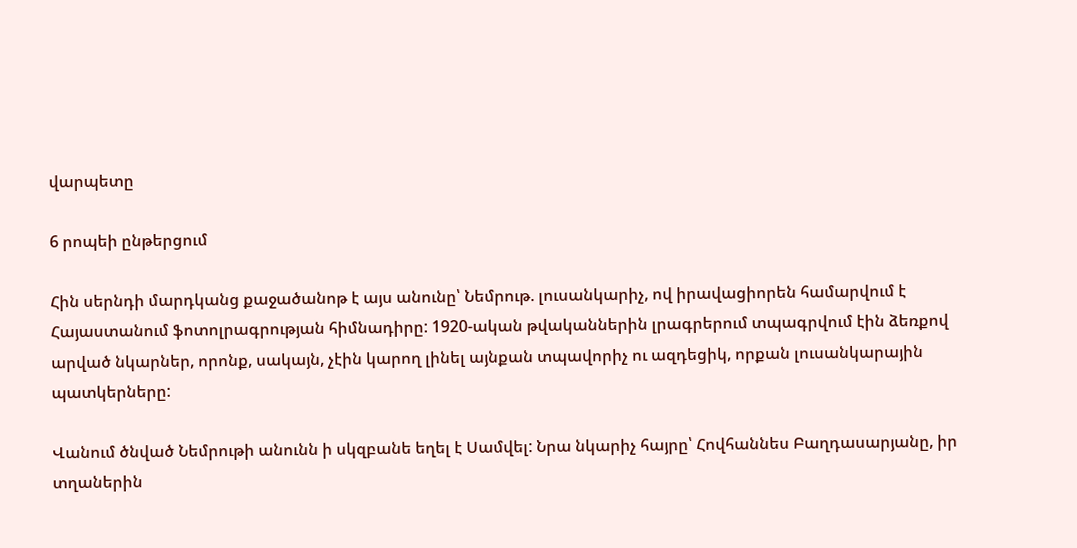վարպետը

6 րոպեի ընթերցում

Հին սերնդի մարդկանց քաջածանոթ է այս անունը՝ Նեմրութ. լուսանկարիչ, ով իրավացիորեն համարվում է Հայաստանում ֆոտոլրագրության հիմնադիրը: 1920-ական թվականներին լրագրերում տպագրվում էին ձեռքով արված նկարներ, որոնք, սակայն, չէին կարող լինել այնքան տպավորիչ ու ազդեցիկ, որքան լուսանկարային պատկերները:

Վանում ծնված Նեմրութի անունն ի սկզբանե եղել է Սամվել: Նրա նկարիչ հայրը՝ Հովհաննես Բաղդասարյանը, իր տղաներին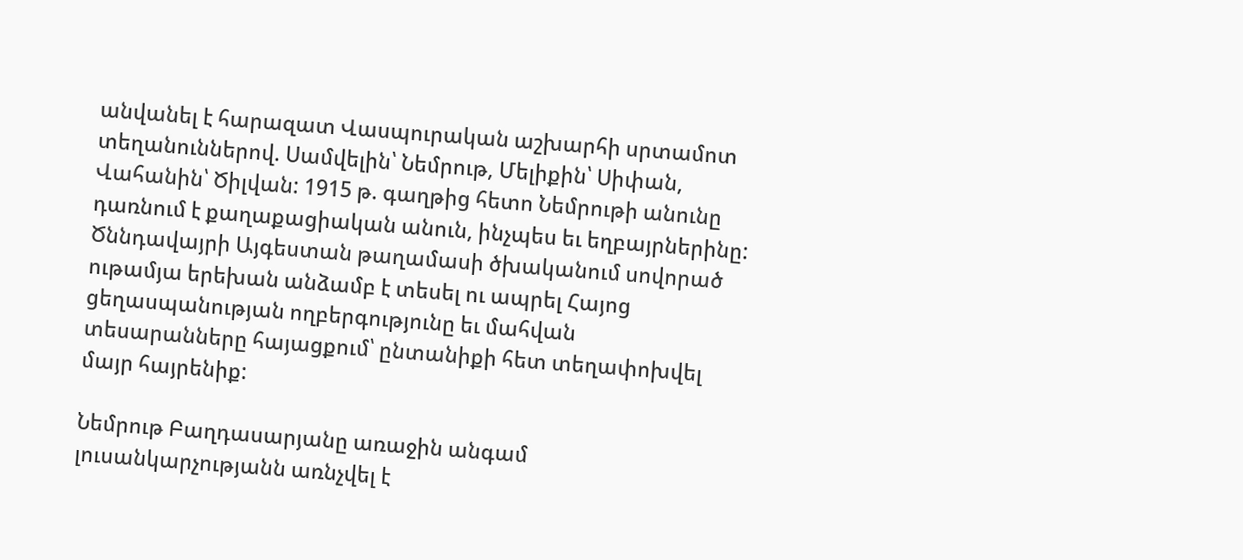անվանել է հարազատ Վասպուրական աշխարհի սրտամոտ տեղանուններով. Սամվելին՝ Նեմրութ, Մելիքին՝ Սիփան, Վահանին՝ Ծիլվան: 1915 թ. գաղթից հետո Նեմրութի անունը դառնում է քաղաքացիական անուն, ինչպես եւ եղբայրներինը: Ծննդավայրի Այգեստան թաղամասի ծխականում սովորած ութամյա երեխան անձամբ է տեսել ու ապրել Հայոց ցեղասպանության ողբերգությունը եւ մահվան տեսարանները հայացքում՝ ընտանիքի հետ տեղափոխվել մայր հայրենիք:

Նեմրութ Բաղդասարյանը առաջին անգամ լուսանկարչությանն առնչվել է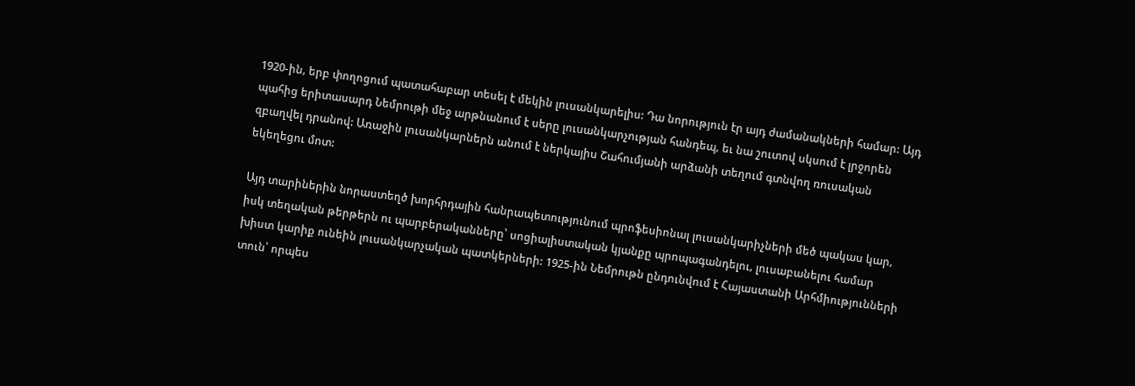1920-ին, երբ փողոցում պատահաբար տեսել է մեկին լուսանկարելիս: Դա նորություն էր այդ ժամանակների համար: Այդ պահից երիտասարդ Նեմրութի մեջ արթնանում է սերը լուսանկարչության հանդեպ, եւ նա շուտով սկսում է լրջորեն զբաղվել դրանով: Առաջին լուսանկարներն անում է ներկայիս Շահումյանի արձանի տեղում գտնվող ռուսական եկեղեցու մոտ:

Այդ տարիներին նորաստեղծ խորհրդային հանրապետությունում պրոֆեսիոնալ լուսանկարիչների մեծ պակաս կար, իսկ տեղական թերթերն ու պարբերականները՝ սոցիալիստական կյանքը պրոպագանդելու, լուսաբանելու համար խիստ կարիք ունեին լուսանկարչական պատկերների: 1925-ին Նեմրութն ընդունվում է Հայաստանի Արհմիությունների տուն՝ որպես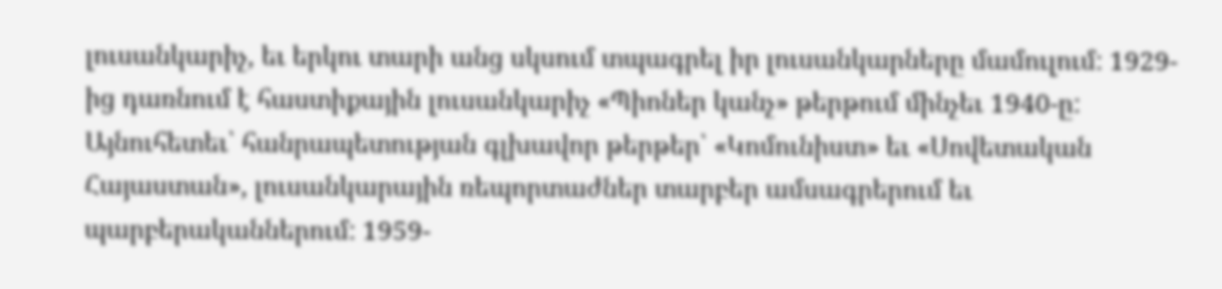լուսանկարիչ, եւ երկու տարի անց սկսում տպագրել իր լուսանկարները մամուլում: 1929-ից դառնում է հաստիքային լուսանկարիչ «Պիոներ կանչ» թերթում մինչեւ 1940-ը: Այնուհետեւ՝ հանրապետության գլխավոր թերթեր՝ «Կոմունիստ» եւ «Սովետական Հայաստան», լուսանկարային ռեպորտաժներ տարբեր ամսագրերում եւ պարբերականներում: 1959-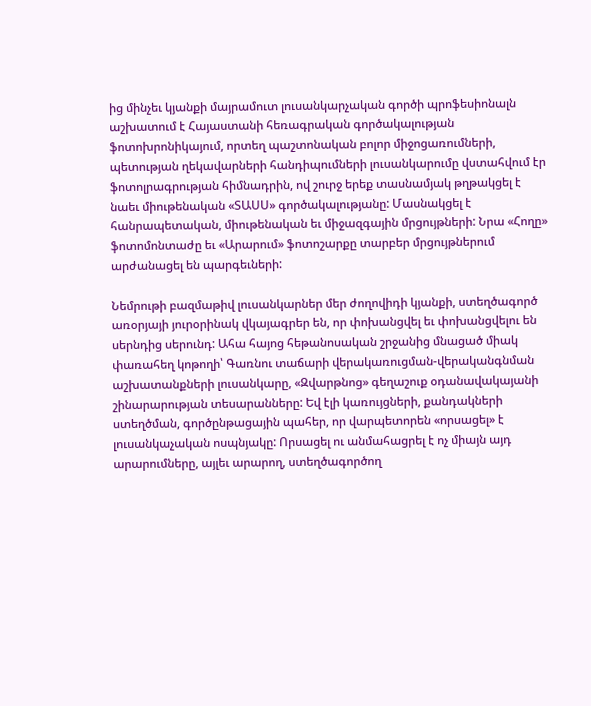ից մինչեւ կյանքի մայրամուտ լուսանկարչական գործի պրոֆեսիոնալն աշխատում է Հայաստանի հեռագրական գործակալության ֆոտոխրոնիկայում, որտեղ պաշտոնական բոլոր միջոցառումների, պետության ղեկավարների հանդիպումների լուսանկարումը վստահվում էր ֆոտոլրագրության հիմնադրին, ով շուրջ երեք տասնամյակ թղթակցել է նաեւ միութենական «ՏԱՍՍ» գործակալությանը: Մասնակցել է հանրապետական, միութենական եւ միջազգային մրցույթների: Նրա «Հողը» ֆոտոմոնտաժը եւ «Արարում» ֆոտոշարքը տարբեր մրցույթներում արժանացել են պարգեւների:

Նեմրութի բազմաթիվ լուսանկարներ մեր ժողովիդի կյանքի, ստեղծագործ առօրյայի յուրօրինակ վկայագրեր են, որ փոխանցվել եւ փոխանցվելու են սերնդից սերունդ: Ահա հայոց հեթանոսական շրջանից մնացած միակ փառահեղ կոթողի՝ Գառնու տաճարի վերակառուցման-վերականգնման աշխատանքների լուսանկարը, «Զվարթնոց» գեղաշուք օդանավակայանի շինարարության տեսարանները: Եվ էլի կառույցների, քանդակների ստեղծման, գործընթացային պահեր, որ վարպետորեն «որսացել» է լուսանկաչական ոսպնյակը: Որսացել ու անմահացրել է ոչ միայն այդ արարումները, այլեւ արարող, ստեղծագործող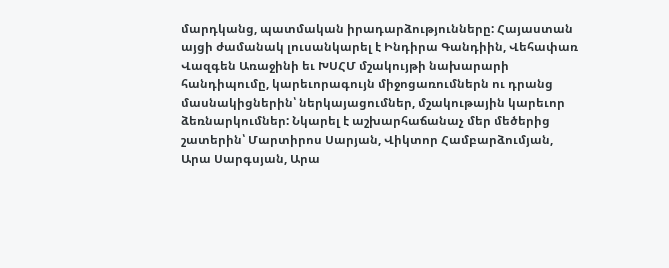մարդկանց, պատմական իրադարձությունները: Հայաստան այցի ժամանակ լուսանկարել է Ինդիրա Գանդիին, Վեհափառ Վազգեն Առաջինի եւ ԽՍՀՄ մշակույթի նախարարի հանդիպումը, կարեւորագույն միջոցառումներն ու դրանց մասնակիցներին՝ ներկայացումներ, մշակութային կարեւոր ձեռնարկումներ: Նկարել է աշխարհաճանաչ մեր մեծերից շատերին՝ Մարտիրոս Սարյան, Վիկտոր Համբարձումյան, Արա Սարգսյան, Արա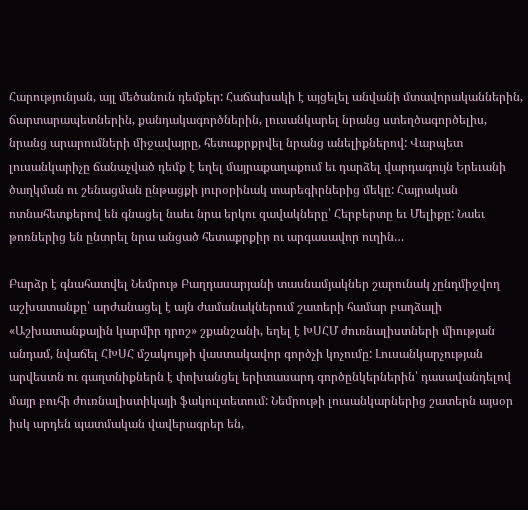Հարությունյան, այլ մեծանուն դեմքեր: Հաճախակի է այցելել անվանի մտավորականներին, ճարտարապետներին, քանդակագործներին, լուսանկարել նրանց ստեղծագործելիս, նրանց արարումների միջավայրը, հետաքրքրվել նրանց անելիքներով: Վարպետ լուսանկարիչը ճանաչված դեմք է եղել մայրաքաղաքում եւ դարձել վարդագույն Երեւանի ծաղկման ու շենացման ընթացքի յուրօրինակ տարեգիրներից մեկը: Հայրական ոտնահետքերով են գնացել նաեւ նրա երկու զավակները՝ Հերբերտը եւ Մելիքը: Նաեւ թոռներից են ընտրել նրա անցած հետաքրքիր ու արգասավոր ուղին…

Բարձր է գնահատվել Նեմրութ Բաղդասարյանի տասնամյակներ շարունակ չընդմիջվող աշխատանքը՝ արժանացել է այն ժամանակներում շատերի համար բաղձալի «Աշխատանքային կարմիր դրոշ» շքանշանի, եղել է ԽՍՀՄ ժուռնալիստների միության անդամ, նվաճել ՀԽՍՀ մշակույթի վաստակավոր գործչի կոչումը: Լուսանկարչության արվեստն ու գաղտնիքներն է փոխանցել երիտասարդ գործընկերներին՝ դասավանդելով մայր բուհի ժուռնալիստիկայի ֆակուլտետում: Նեմրութի լուսանկարներից շատերն այսօր իսկ արդեն պատմական վավերագրեր են,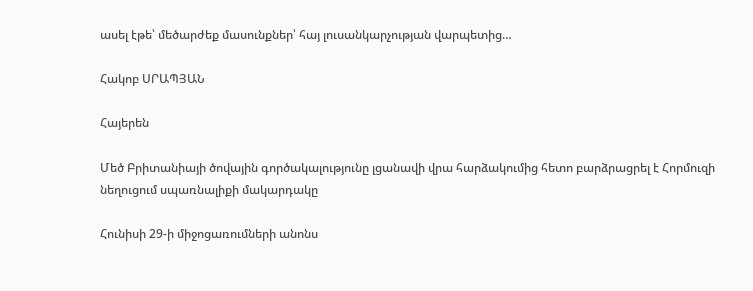ասել էթե՝ մեծարժեք մասունքներ՝ հայ լուսանկարչության վարպետից…

Հակոբ ՍՐԱՊՅԱՆ

Հայերեն

Մեծ Բրիտանիայի ծովային գործակալությունը լցանավի վրա հարձակումից հետո բարձրացրել է Հորմուզի նեղուցում սպառնալիքի մակարդակը

Հունիսի 29-ի միջոցառումների անոնս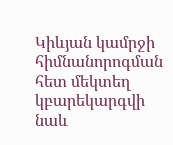Կիևյան կամրջի հիմնանորոգման հետ մեկտեղ կբարեկարգվի նաև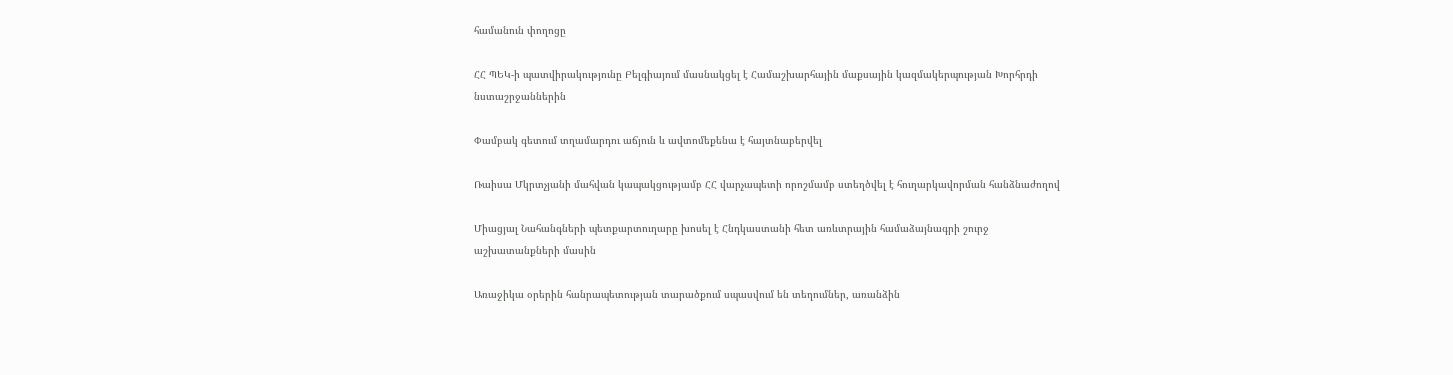համանուն փողոցը

ՀՀ ՊԵԿ-ի պատվիրակությունը Բելգիայում մասնակցել է Համաշխարհային մաքսային կազմակերպության Խորհրդի նստաշրջաններին

Փամբակ գետում տղամարդու աճյուն և ավտոմեքենա է հայտնաբերվել

Ռաիսա Մկրտչյանի մահվան կապակցությամբ ՀՀ վարչապետի որոշմամբ ստեղծվել է հուղարկավորման հանձնաժողով

Միացյալ Նահանգների պետքարտուղարը խոսել է Հնդկաստանի հետ առևտրային համաձայնագրի շուրջ աշխատանքների մասին

Առաջիկա օրերին հանրապետության տարածքում սպասվում են տեղումներ, առանձին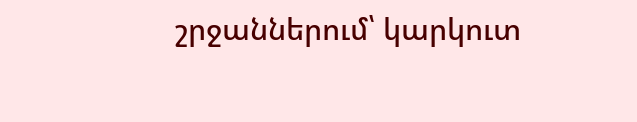շրջաններում՝ կարկուտ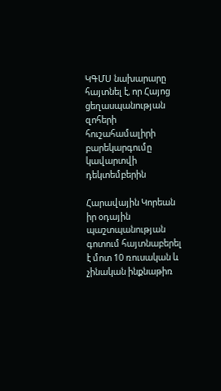ԿԳՄՍ նախարարը հայտնել է, որ Հայոց ցեղասպանության զոհերի հուշահամալիրի բարեկարգումը կավարտվի դեկտեմբերին

Հարավային Կորեան իր օդային պաշտպանության գոտում հայտնաբերել է մոտ 10 ռուսական և չինական ինքնաթիռ